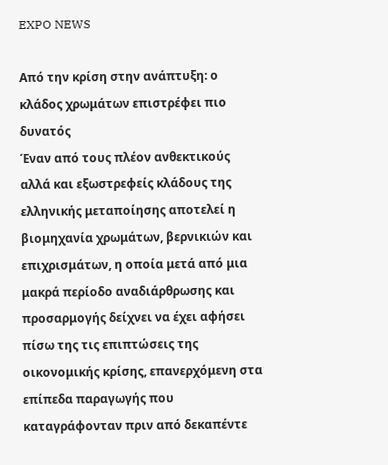EXPO NEWS

Από την κρίση στην ανάπτυξη: ο κλάδος χρωμάτων επιστρέφει πιο δυνατός
Έναν από τους πλέον ανθεκτικούς αλλά και εξωστρεφείς κλάδους της ελληνικής μεταποίησης αποτελεί η βιομηχανία χρωμάτων, βερνικιών και επιχρισμάτων, η οποία μετά από μια μακρά περίοδο αναδιάρθρωσης και προσαρμογής δείχνει να έχει αφήσει πίσω της τις επιπτώσεις της οικονομικής κρίσης, επανερχόμενη στα επίπεδα παραγωγής που καταγράφονταν πριν από δεκαπέντε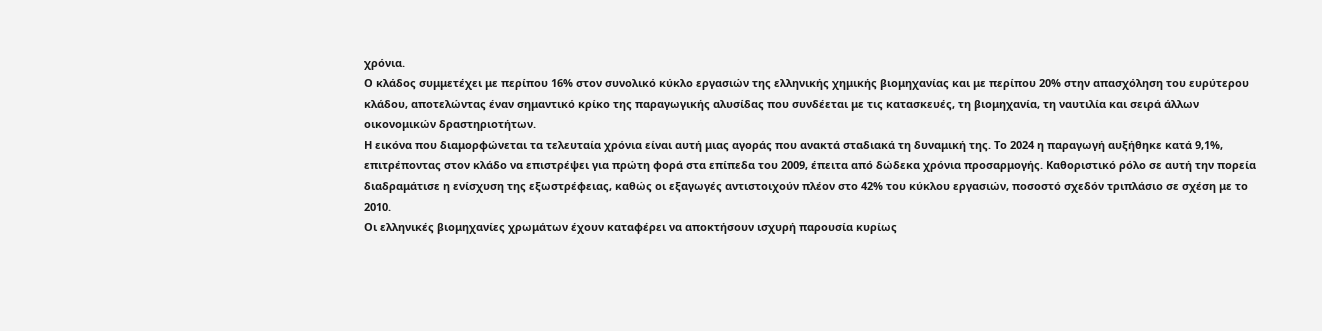χρόνια.
Ο κλάδος συμμετέχει με περίπου 16% στον συνολικό κύκλο εργασιών της ελληνικής χημικής βιομηχανίας και με περίπου 20% στην απασχόληση του ευρύτερου κλάδου, αποτελώντας έναν σημαντικό κρίκο της παραγωγικής αλυσίδας που συνδέεται με τις κατασκευές, τη βιομηχανία, τη ναυτιλία και σειρά άλλων οικονομικών δραστηριοτήτων.
Η εικόνα που διαμορφώνεται τα τελευταία χρόνια είναι αυτή μιας αγοράς που ανακτά σταδιακά τη δυναμική της. Το 2024 η παραγωγή αυξήθηκε κατά 9,1%, επιτρέποντας στον κλάδο να επιστρέψει για πρώτη φορά στα επίπεδα του 2009, έπειτα από δώδεκα χρόνια προσαρμογής. Καθοριστικό ρόλο σε αυτή την πορεία διαδραμάτισε η ενίσχυση της εξωστρέφειας, καθώς οι εξαγωγές αντιστοιχούν πλέον στο 42% του κύκλου εργασιών, ποσοστό σχεδόν τριπλάσιο σε σχέση με το 2010.
Οι ελληνικές βιομηχανίες χρωμάτων έχουν καταφέρει να αποκτήσουν ισχυρή παρουσία κυρίως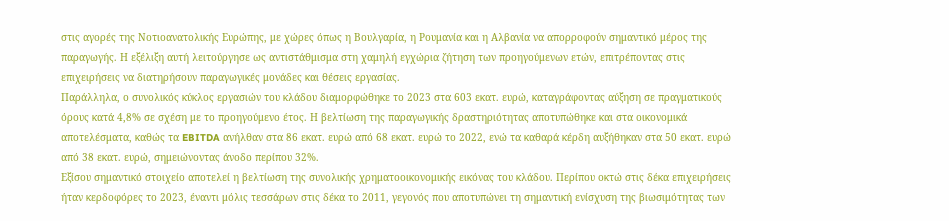στις αγορές της Νοτιοανατολικής Ευρώπης, με χώρες όπως η Βουλγαρία, η Ρουμανία και η Αλβανία να απορροφούν σημαντικό μέρος της παραγωγής. Η εξέλιξη αυτή λειτούργησε ως αντιστάθμισμα στη χαμηλή εγχώρια ζήτηση των προηγούμενων ετών, επιτρέποντας στις επιχειρήσεις να διατηρήσουν παραγωγικές μονάδες και θέσεις εργασίας.
Παράλληλα, ο συνολικός κύκλος εργασιών του κλάδου διαμορφώθηκε το 2023 στα 603 εκατ. ευρώ, καταγράφοντας αύξηση σε πραγματικούς όρους κατά 4,8% σε σχέση με το προηγούμενο έτος. Η βελτίωση της παραγωγικής δραστηριότητας αποτυπώθηκε και στα οικονομικά αποτελέσματα, καθώς τα EBITDA ανήλθαν στα 86 εκατ. ευρώ από 68 εκατ. ευρώ το 2022, ενώ τα καθαρά κέρδη αυξήθηκαν στα 50 εκατ. ευρώ από 38 εκατ. ευρώ, σημειώνοντας άνοδο περίπου 32%.
Εξίσου σημαντικό στοιχείο αποτελεί η βελτίωση της συνολικής χρηματοοικονομικής εικόνας του κλάδου. Περίπου οκτώ στις δέκα επιχειρήσεις ήταν κερδοφόρες το 2023, έναντι μόλις τεσσάρων στις δέκα το 2011, γεγονός που αποτυπώνει τη σημαντική ενίσχυση της βιωσιμότητας των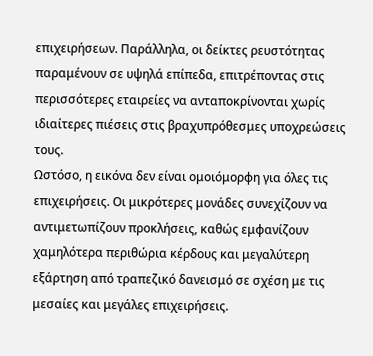επιχειρήσεων. Παράλληλα, οι δείκτες ρευστότητας παραμένουν σε υψηλά επίπεδα, επιτρέποντας στις περισσότερες εταιρείες να ανταποκρίνονται χωρίς ιδιαίτερες πιέσεις στις βραχυπρόθεσμες υποχρεώσεις τους.
Ωστόσο, η εικόνα δεν είναι ομοιόμορφη για όλες τις επιχειρήσεις. Οι μικρότερες μονάδες συνεχίζουν να αντιμετωπίζουν προκλήσεις, καθώς εμφανίζουν χαμηλότερα περιθώρια κέρδους και μεγαλύτερη εξάρτηση από τραπεζικό δανεισμό σε σχέση με τις μεσαίες και μεγάλες επιχειρήσεις.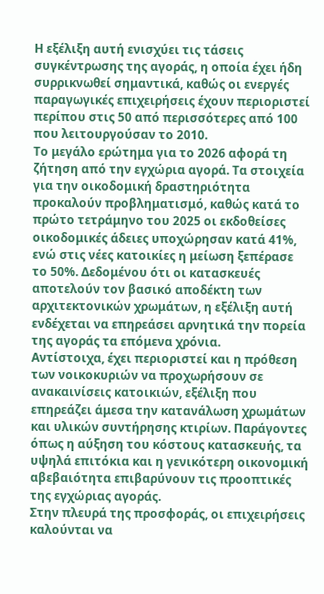Η εξέλιξη αυτή ενισχύει τις τάσεις συγκέντρωσης της αγοράς, η οποία έχει ήδη συρρικνωθεί σημαντικά, καθώς οι ενεργές παραγωγικές επιχειρήσεις έχουν περιοριστεί περίπου στις 50 από περισσότερες από 100 που λειτουργούσαν το 2010.
Το μεγάλο ερώτημα για το 2026 αφορά τη ζήτηση από την εγχώρια αγορά. Τα στοιχεία για την οικοδομική δραστηριότητα προκαλούν προβληματισμό, καθώς κατά το πρώτο τετράμηνο του 2025 οι εκδοθείσες οικοδομικές άδειες υποχώρησαν κατά 41%, ενώ στις νέες κατοικίες η μείωση ξεπέρασε το 50%. Δεδομένου ότι οι κατασκευές αποτελούν τον βασικό αποδέκτη των αρχιτεκτονικών χρωμάτων, η εξέλιξη αυτή ενδέχεται να επηρεάσει αρνητικά την πορεία της αγοράς τα επόμενα χρόνια.
Αντίστοιχα, έχει περιοριστεί και η πρόθεση των νοικοκυριών να προχωρήσουν σε ανακαινίσεις κατοικιών, εξέλιξη που επηρεάζει άμεσα την κατανάλωση χρωμάτων και υλικών συντήρησης κτιρίων. Παράγοντες όπως η αύξηση του κόστους κατασκευής, τα υψηλά επιτόκια και η γενικότερη οικονομική αβεβαιότητα επιβαρύνουν τις προοπτικές της εγχώριας αγοράς.
Στην πλευρά της προσφοράς, οι επιχειρήσεις καλούνται να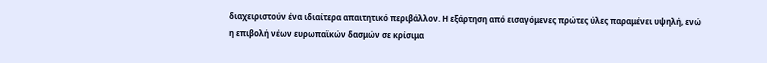διαχειριστούν ένα ιδιαίτερα απαιτητικό περιβάλλον. Η εξάρτηση από εισαγόμενες πρώτες ύλες παραμένει υψηλή, ενώ η επιβολή νέων ευρωπαϊκών δασμών σε κρίσιμα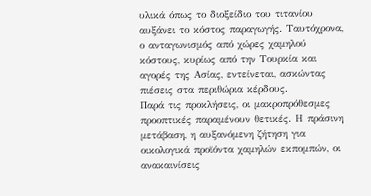υλικά όπως το διοξείδιο του τιτανίου αυξάνει το κόστος παραγωγής. Ταυτόχρονα, ο ανταγωνισμός από χώρες χαμηλού κόστους, κυρίως από την Τουρκία και αγορές της Ασίας, εντείνεται, ασκώντας πιέσεις στα περιθώρια κέρδους.
Παρά τις προκλήσεις, οι μακροπρόθεσμες προοπτικές παραμένουν θετικές. Η πράσινη μετάβαση, η αυξανόμενη ζήτηση για οικολογικά προϊόντα χαμηλών εκπομπών, οι ανακαινίσεις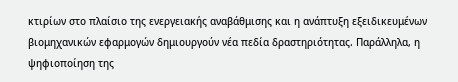κτιρίων στο πλαίσιο της ενεργειακής αναβάθμισης και η ανάπτυξη εξειδικευμένων βιομηχανικών εφαρμογών δημιουργούν νέα πεδία δραστηριότητας. Παράλληλα, η ψηφιοποίηση της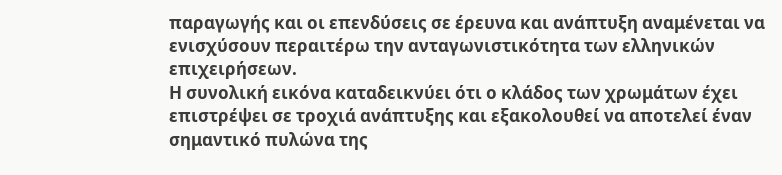παραγωγής και οι επενδύσεις σε έρευνα και ανάπτυξη αναμένεται να ενισχύσουν περαιτέρω την ανταγωνιστικότητα των ελληνικών επιχειρήσεων.
Η συνολική εικόνα καταδεικνύει ότι ο κλάδος των χρωμάτων έχει επιστρέψει σε τροχιά ανάπτυξης και εξακολουθεί να αποτελεί έναν σημαντικό πυλώνα της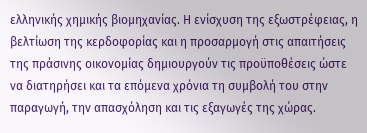ελληνικής χημικής βιομηχανίας. Η ενίσχυση της εξωστρέφειας, η βελτίωση της κερδοφορίας και η προσαρμογή στις απαιτήσεις της πράσινης οικονομίας δημιουργούν τις προϋποθέσεις ώστε να διατηρήσει και τα επόμενα χρόνια τη συμβολή του στην παραγωγή, την απασχόληση και τις εξαγωγές της χώρας.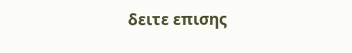δειτε επισης